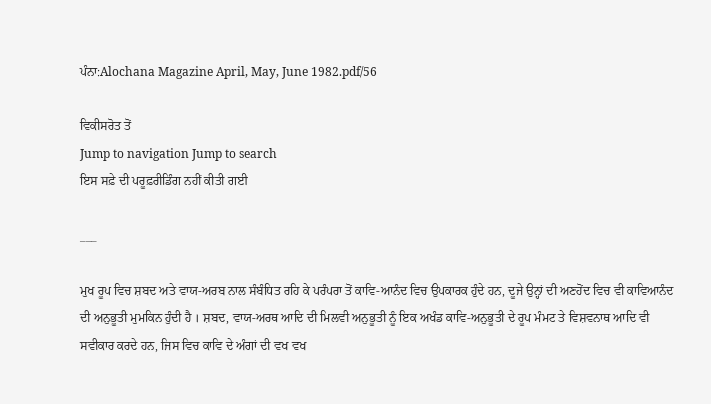ਪੰਨਾ:Alochana Magazine April, May, June 1982.pdf/56

ਵਿਕੀਸਰੋਤ ਤੋਂ
Jump to navigation Jump to search
ਇਸ ਸਫ਼ੇ ਦੀ ਪਰੂਫ਼ਰੀਡਿੰਗ ਨਹੀਂ ਕੀਤੀ ਗਈ

___

ਮੁਖ ਰੂਪ ਵਿਚ ਸ਼ਬਦ ਅਤੇ ਵਾਯ-ਅਰਬ ਨਾਲ ਸੰਬੰਧਿਤ ਰਹਿ ਕੇ ਪਰੰਪਰਾ ਤੋਂ ਕਾਵਿ-ਆਨੰਦ ਵਿਚ ਉਪਕਾਰਕ ਹੁੰਦੇ ਹਨ, ਦੂਜੇ ਉਨ੍ਹਾਂ ਦੀ ਅਣਹੋਂਦ ਵਿਚ ਵੀ ਕਾਵਿਆਨੰਦ ਦੀ ਅਨੁਭੂਤੀ ਮੁਮਕਿਨ ਹੁੰਦੀ ਹੈ । ਸ਼ਬਦ, ਵਾਯ-ਅਰਥ ਆਦਿ ਦੀ ਮਿਲਵੀ ਅਨੁਭੂਤੀ ਨੂੰ ਇਕ ਅਖੰਡ ਕਾਵਿ-ਅਨੁਭੂਤੀ ਦੇ ਰੂਪ ਮੰਮਟ ਤੇ ਵਿਸ਼ਵਨਾਥ ਆਦਿ ਵੀ ਸਵੀਕਾਰ ਕਰਦੇ ਹਨ, ਜਿਸ ਵਿਚ ਕਾਵਿ ਦੇ ਅੰਗਾਂ ਦੀ ਵਖ ਵਖ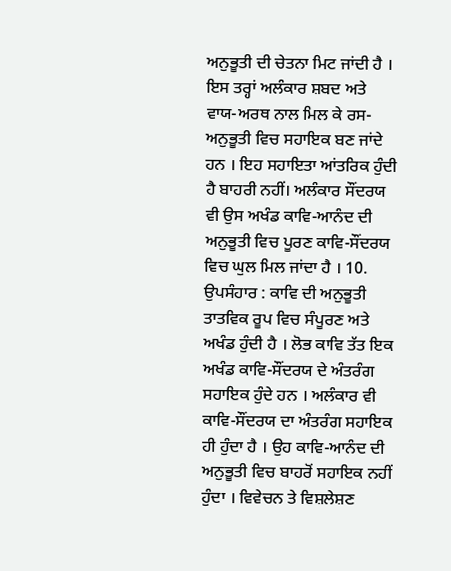ਅਨੁਭੂਤੀ ਦੀ ਚੇਤਨਾ ਮਿਟ ਜਾਂਦੀ ਹੈ । ਇਸ ਤਰ੍ਹਾਂ ਅਲੰਕਾਰ ਸ਼ਬਦ ਅਤੇ ਵਾਯ-ਅਰਥ ਨਾਲ ਮਿਲ ਕੇ ਰਸ-ਅਨੁਭੂਤੀ ਵਿਚ ਸਹਾਇਕ ਬਣ ਜਾਂਦੇ ਹਨ । ਇਹ ਸਹਾਇਤਾ ਆਂਤਰਿਕ ਹੁੰਦੀ ਹੈ ਬਾਹਰੀ ਨਹੀਂ। ਅਲੰਕਾਰ ਸੌਂਦਰਯ ਵੀ ਉਸ ਅਖੰਡ ਕਾਵਿ-ਆਨੰਦ ਦੀ ਅਨੁਭੂਤੀ ਵਿਚ ਪੂਰਣ ਕਾਵਿ-ਸੌਂਦਰਯ ਵਿਚ ਘੁਲ ਮਿਲ ਜਾਂਦਾ ਹੈ । 10. ਉਪਸੰਹਾਰ : ਕਾਵਿ ਦੀ ਅਨੁਭੂਤੀ ਤਾਤਵਿਕ ਰੂਪ ਵਿਚ ਸੰਪੂਰਣ ਅਤੇ ਅਖੰਡ ਹੁੰਦੀ ਹੈ । ਲੋਭ ਕਾਵਿ ਤੱਤ ਇਕ ਅਖੰਡ ਕਾਵਿ-ਸੌਂਦਰਯ ਦੇ ਅੰਤਰੰਗ ਸਹਾਇਕ ਹੁੰਦੇ ਹਨ । ਅਲੰਕਾਰ ਵੀ ਕਾਵਿ-ਸੌਂਦਰਯ ਦਾ ਅੰਤਰੰਗ ਸਹਾਇਕ ਹੀ ਹੁੰਦਾ ਹੈ । ਉਹ ਕਾਵਿ-ਆਨੰਦ ਦੀ ਅਨੁਭੂਤੀ ਵਿਚ ਬਾਹਰੋਂ ਸਹਾਇਕ ਨਹੀਂ ਹੁੰਦਾ । ਵਿਵੇਚਨ ਤੇ ਵਿਸ਼ਲੇਸ਼ਣ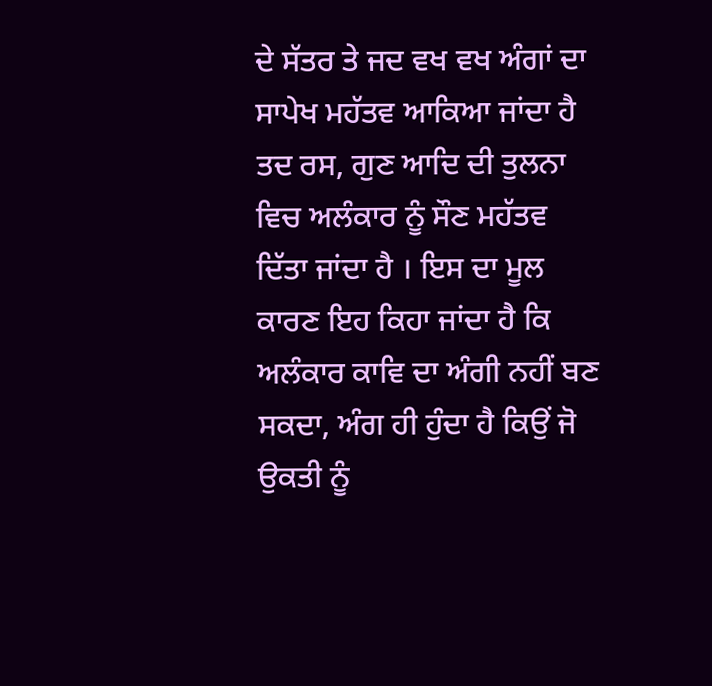ਦੇ ਸੱਤਰ ਤੇ ਜਦ ਵਖ ਵਖ ਅੰਗਾਂ ਦਾ ਸਾਪੇਖ ਮਹੱਤਵ ਆਕਿਆ ਜਾਂਦਾ ਹੈ ਤਦ ਰਸ, ਗੁਣ ਆਦਿ ਦੀ ਤੁਲਨਾ ਵਿਚ ਅਲੰਕਾਰ ਨੂੰ ਸੌਣ ਮਹੱਤਵ ਦਿੱਤਾ ਜਾਂਦਾ ਹੈ । ਇਸ ਦਾ ਮੂਲ ਕਾਰਣ ਇਹ ਕਿਹਾ ਜਾਂਦਾ ਹੈ ਕਿ ਅਲੰਕਾਰ ਕਾਵਿ ਦਾ ਅੰਗੀ ਨਹੀਂ ਬਣ ਸਕਦਾ, ਅੰਗ ਹੀ ਹੁੰਦਾ ਹੈ ਕਿਉਂ ਜੋ ਉਕਤੀ ਨੂੰ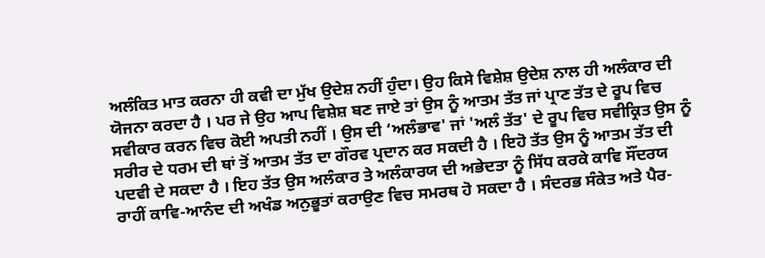ਅਲੰਕਿਤ ਮਾਤ ਕਰਨਾ ਹੀ ਕਵੀ ਦਾ ਮੁੱਖ ਉਦੇਸ਼ ਨਹੀਂ ਹੁੰਦਾ। ਉਹ ਕਿਸੇ ਵਿਸ਼ੇਸ਼ ਉਦੇਸ਼ ਨਾਲ ਹੀ ਅਲੰਕਾਰ ਦੀ ਯੋਜਨਾ ਕਰਦਾ ਹੈ । ਪਰ ਜੇ ਉਹ ਆਪ ਵਿਸ਼ੇਸ਼ ਬਣ ਜਾਏ ਤਾਂ ਉਸ ਨੂੰ ਆਤਮ ਤੱਤ ਜਾਂ ਪ੍ਰਾਣ ਤੱਤ ਦੇ ਰੂਪ ਵਿਚ ਸਵੀਕਾਰ ਕਰਨ ਵਿਚ ਕੋਈ ਅਪਤੀ ਨਹੀਂ । ਉਸ ਦੀ ‘ਅਲੰਭਾਵ' ਜਾਂ 'ਅਲੰ ਤੱਤ' ਦੇ ਰੂਪ ਵਿਚ ਸਵੀਕ੍ਰਿਤ ਉਸ ਨੂੰ ਸਰੀਰ ਦੇ ਧਰਮ ਦੀ ਥਾਂ ਤੋਂ ਆਤਮ ਤੱਤ ਦਾ ਗੌਰਵ ਪ੍ਰਦਾਨ ਕਰ ਸਕਦੀ ਹੈ । ਇਹੋ ਤੱਤ ਉਸ ਨੂੰ ਆਤਮ ਤੱਤ ਦੀ ਪਦਵੀ ਦੇ ਸਕਦਾ ਹੈ । ਇਹ ਤੱਤ ਉਸ ਅਲੰਕਾਰ ਤੇ ਅਲੰਕਾਰਯ ਦੀ ਅਭੇਦਤਾ ਨੂੰ ਸਿੱਧ ਕਰਕੇ ਕਾਵਿ ਸੌਂਦਰਯ ਰਾਹੀਂ ਕਾਵਿ-ਆਨੰਦ ਦੀ ਅਖੰਡ ਅਨੁਭੂਤਾਂ ਕਰਾਉਣ ਵਿਚ ਸਮਰਥ ਹੋ ਸਕਦਾ ਹੈ । ਸੰਦਰਭ ਸੰਕੇਤ ਅਤੇ ਪੈਰ-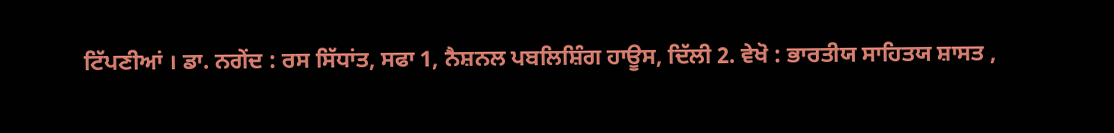ਟਿੱਪਣੀਆਂ । ਡਾ. ਨਗੇਂਦ : ਰਸ ਸਿੱਧਾਂਤ, ਸਫਾ 1, ਨੈਸ਼ਨਲ ਪਬਲਿਸ਼ਿੰਗ ਹਾਊਸ, ਦਿੱਲੀ 2. ਵੇਖੋ : ਭਾਰਤੀਯ ਸਾਹਿਤਯ ਸ਼ਾਸਤ ,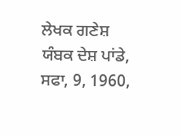ਲੇਖਕ ਗਣੇਸ਼ ਯੰਬਕ ਦੇਸ਼ ਪਾਂਡੇ, ਸਫਾ, 9, 1960,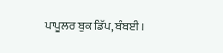ਪਾਪੂਲਰ ਬੁਕ ਡਿੱਪ, ਬੰਬਈ ।